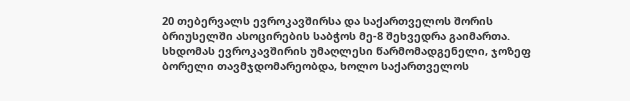20 თებერვალს ევროკავშირსა და საქართველოს შორის ბრიუსელში ასოცირების საბჭოს მე-8 შეხვედრა გაიმართა. სხდომას ევროკავშირის უმაღლესი წარმომადგენელი, ჯოზეფ ბორელი თავმჯდომარეობდა, ხოლო საქართველოს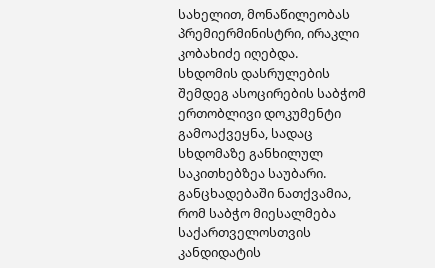სახელით, მონაწილეობას პრემიერმინისტრი, ირაკლი კობახიძე იღებდა.
სხდომის დასრულების შემდეგ ასოცირების საბჭომ ერთობლივი დოკუმენტი გამოაქვეყნა, სადაც სხდომაზე განხილულ საკითხებზეა საუბარი.
განცხადებაში ნათქვამია, რომ საბჭო მიესალმება საქართველოსთვის კანდიდატის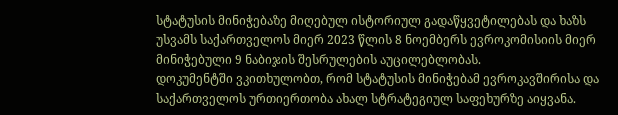სტატუსის მინიჭებაზე მიღებულ ისტორიულ გადაწყვეტილებას და ხაზს უსვამს საქართველოს მიერ 2023 წლის 8 ნოემბერს ევროკომისიის მიერ მინიჭებული 9 ნაბიჯის შესრულების აუცილებლობას.
დოკუმენტში ვკითხულობთ, რომ სტატუსის მინიჭებამ ევროკავშირისა და საქართველოს ურთიერთობა ახალ სტრატეგიულ საფეხურზე აიყვანა.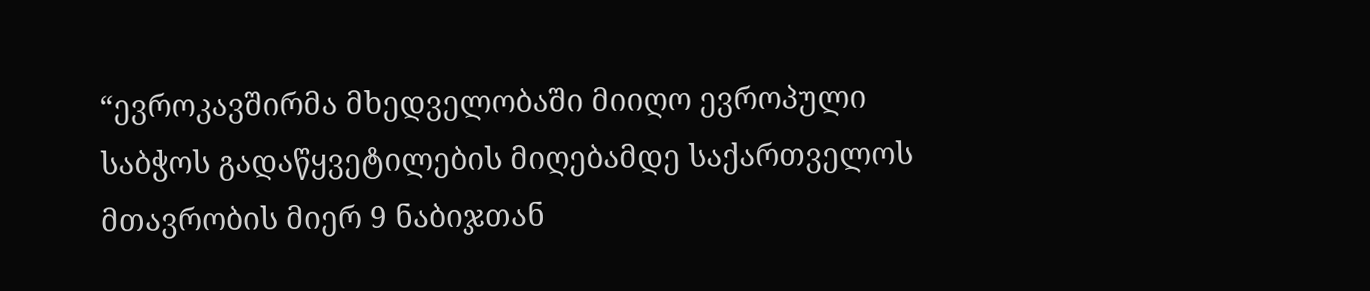“ევროკავშირმა მხედველობაში მიიღო ევროპული საბჭოს გადაწყვეტილების მიღებამდე საქართველოს მთავრობის მიერ 9 ნაბიჯთან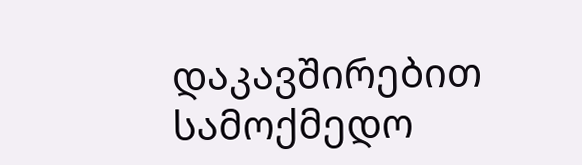დაკავშირებით სამოქმედო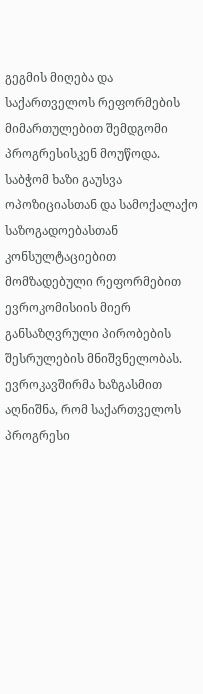გეგმის მიღება და საქართველოს რეფორმების მიმართულებით შემდგომი პროგრესისკენ მოუწოდა. საბჭომ ხაზი გაუსვა ოპოზიციასთან და სამოქალაქო საზოგადოებასთან კონსულტაციებით მომზადებული რეფორმებით ევროკომისიის მიერ განსაზღვრული პირობების შესრულების მნიშვნელობას. ევროკავშირმა ხაზგასმით აღნიშნა, რომ საქართველოს პროგრესი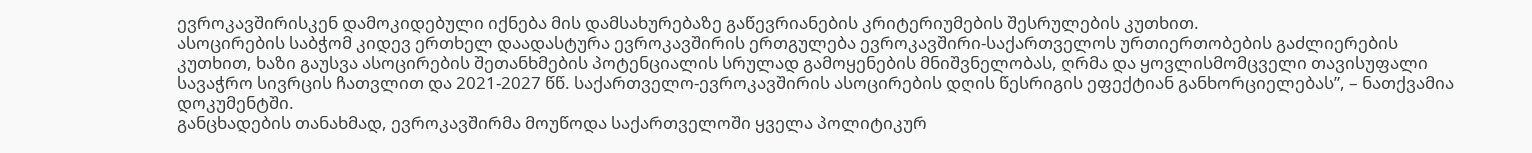ევროკავშირისკენ დამოკიდებული იქნება მის დამსახურებაზე გაწევრიანების კრიტერიუმების შესრულების კუთხით.
ასოცირების საბჭომ კიდევ ერთხელ დაადასტურა ევროკავშირის ერთგულება ევროკავშირი-საქართველოს ურთიერთობების გაძლიერების კუთხით, ხაზი გაუსვა ასოცირების შეთანხმების პოტენციალის სრულად გამოყენების მნიშვნელობას, ღრმა და ყოვლისმომცველი თავისუფალი სავაჭრო სივრცის ჩათვლით და 2021-2027 წწ. საქართველო-ევროკავშირის ასოცირების დღის წესრიგის ეფექტიან განხორციელებას”, – ნათქვამია დოკუმენტში.
განცხადების თანახმად, ევროკავშირმა მოუწოდა საქართველოში ყველა პოლიტიკურ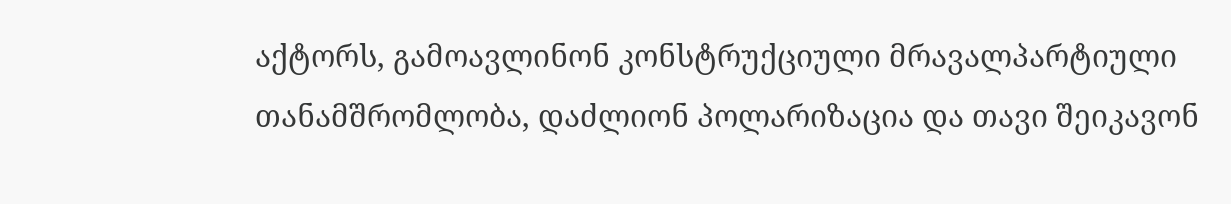აქტორს, გამოავლინონ კონსტრუქციული მრავალპარტიული თანამშრომლობა, დაძლიონ პოლარიზაცია და თავი შეიკავონ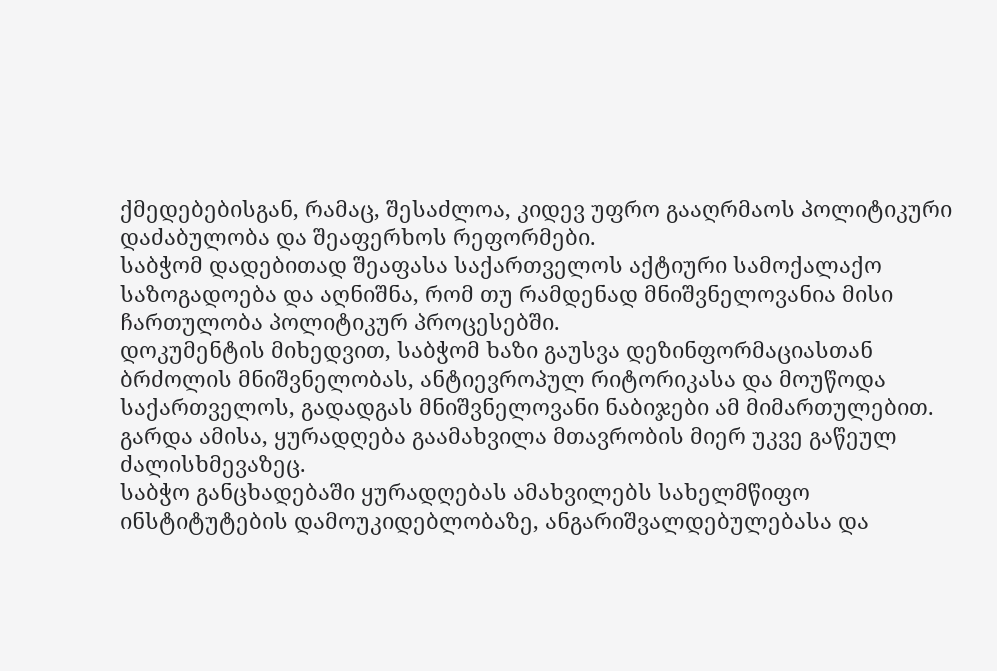ქმედებებისგან, რამაც, შესაძლოა, კიდევ უფრო გააღრმაოს პოლიტიკური დაძაბულობა და შეაფერხოს რეფორმები.
საბჭომ დადებითად შეაფასა საქართველოს აქტიური სამოქალაქო საზოგადოება და აღნიშნა, რომ თუ რამდენად მნიშვნელოვანია მისი ჩართულობა პოლიტიკურ პროცესებში.
დოკუმენტის მიხედვით, საბჭომ ხაზი გაუსვა დეზინფორმაციასთან ბრძოლის მნიშვნელობას, ანტიევროპულ რიტორიკასა და მოუწოდა საქართველოს, გადადგას მნიშვნელოვანი ნაბიჯები ამ მიმართულებით. გარდა ამისა, ყურადღება გაამახვილა მთავრობის მიერ უკვე გაწეულ ძალისხმევაზეც.
საბჭო განცხადებაში ყურადღებას ამახვილებს სახელმწიფო ინსტიტუტების დამოუკიდებლობაზე, ანგარიშვალდებულებასა და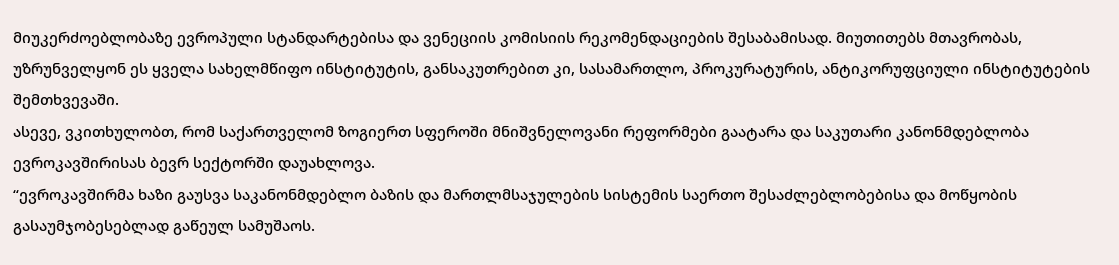მიუკერძოებლობაზე ევროპული სტანდარტებისა და ვენეციის კომისიის რეკომენდაციების შესაბამისად. მიუთითებს მთავრობას, უზრუნველყონ ეს ყველა სახელმწიფო ინსტიტუტის, განსაკუთრებით კი, სასამართლო, პროკურატურის, ანტიკორუფციული ინსტიტუტების შემთხვევაში.
ასევე, ვკითხულობთ, რომ საქართველომ ზოგიერთ სფეროში მნიშვნელოვანი რეფორმები გაატარა და საკუთარი კანონმდებლობა ევროკავშირისას ბევრ სექტორში დაუახლოვა.
“ევროკავშირმა ხაზი გაუსვა საკანონმდებლო ბაზის და მართლმსაჯულების სისტემის საერთო შესაძლებლობებისა და მოწყობის გასაუმჯობესებლად გაწეულ სამუშაოს.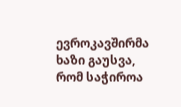ევროკავშირმა ხაზი გაუსვა, რომ საჭიროა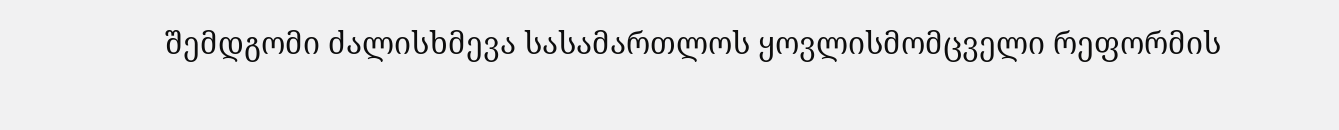შემდგომი ძალისხმევა სასამართლოს ყოვლისმომცველი რეფორმის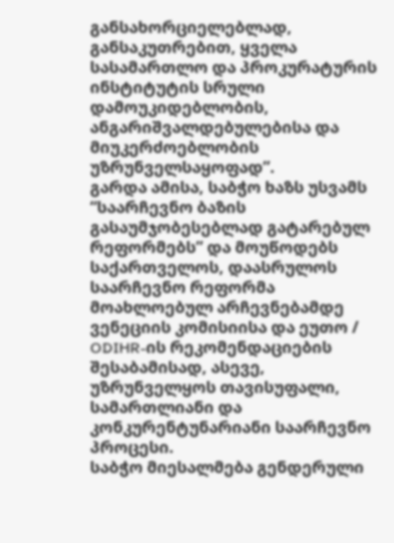განსახორციელებლად, განსაკუთრებით, ყველა სასამართლო და პროკურატურის ინსტიტუტის სრული დამოუკიდებლობის, ანგარიშვალდებულებისა და მიუკერძოებლობის უზრუნველსაყოფად”.
გარდა ამისა, საბჭო ხაზს უსვამს “საარჩევნო ბაზის გასაუმჯობესებლად გატარებულ რეფორმებს” და მოუწოდებს საქართველოს, დაასრულოს საარჩევნო რეფორმა მოახლოებულ არჩევნებამდე ვენეციის კომისიისა და ეუთო / ODIHR-ის რეკომენდაციების შესაბამისად, ასევე, უზრუნველყოს თავისუფალი, სამართლიანი და კონკურენტუნარიანი საარჩევნო პროცესი.
საბჭო მიესალმება გენდერული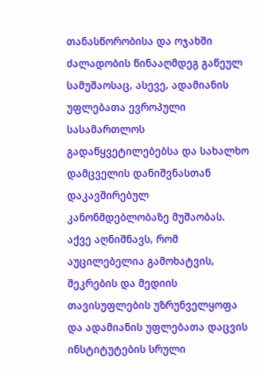თანასწორობისა და ოჯახში ძალადობის წინააღმდეგ გაწეულ სამუშაოსაც, ასევე, ადამიანის უფლებათა ევროპული სასამართლოს გადაწყვეტილებებსა და სახალხო დამცველის დანიშვნასთან დაკავშირებულ კანონმდებლობაზე მუშაობას. აქვე აღნიშნავს, რომ აუცილებელია გამოხატვის, შეკრების და მედიის თავისუფლების უზრუნველყოფა და ადამიანის უფლებათა დაცვის ინსტიტუტების სრული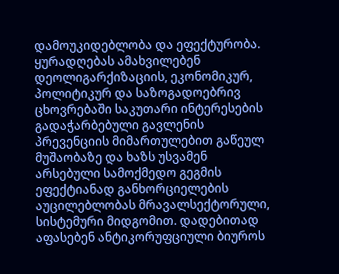დამოუკიდებლობა და ეფექტურობა.
ყურადღებას ამახვილებენ დეოლიგარქიზაციის, ეკონომიკურ, პოლიტიკურ და საზოგადოებრივ ცხოვრებაში საკუთარი ინტერესების გადაჭარბებული გავლენის პრევენციის მიმართულებით გაწეულ მუშაობაზე და ხაზს უსვამენ არსებული სამოქმედო გეგმის ეფექტიანად განხორციელების აუცილებლობას მრავალსექტორული, სისტემური მიდგომით. დადებითად აფასებენ ანტიკორუფციული ბიუროს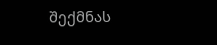შექმნას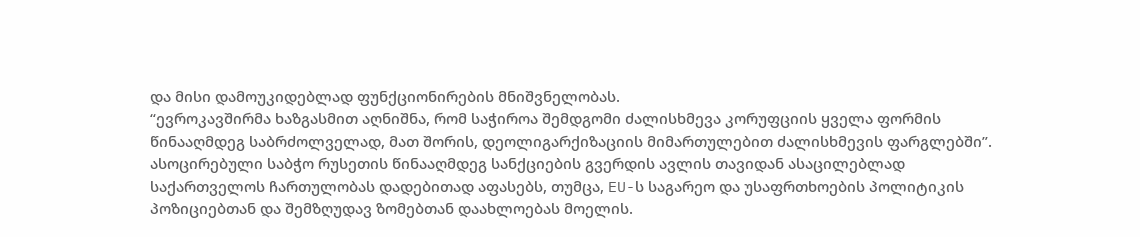და მისი დამოუკიდებლად ფუნქციონირების მნიშვნელობას.
“ევროკავშირმა ხაზგასმით აღნიშნა, რომ საჭიროა შემდგომი ძალისხმევა კორუფციის ყველა ფორმის წინააღმდეგ საბრძოლველად, მათ შორის, დეოლიგარქიზაციის მიმართულებით ძალისხმევის ფარგლებში”.
ასოცირებული საბჭო რუსეთის წინააღმდეგ სანქციების გვერდის ავლის თავიდან ასაცილებლად საქართველოს ჩართულობას დადებითად აფასებს, თუმცა, EU-ს საგარეო და უსაფრთხოების პოლიტიკის პოზიციებთან და შემზღუდავ ზომებთან დაახლოებას მოელის.